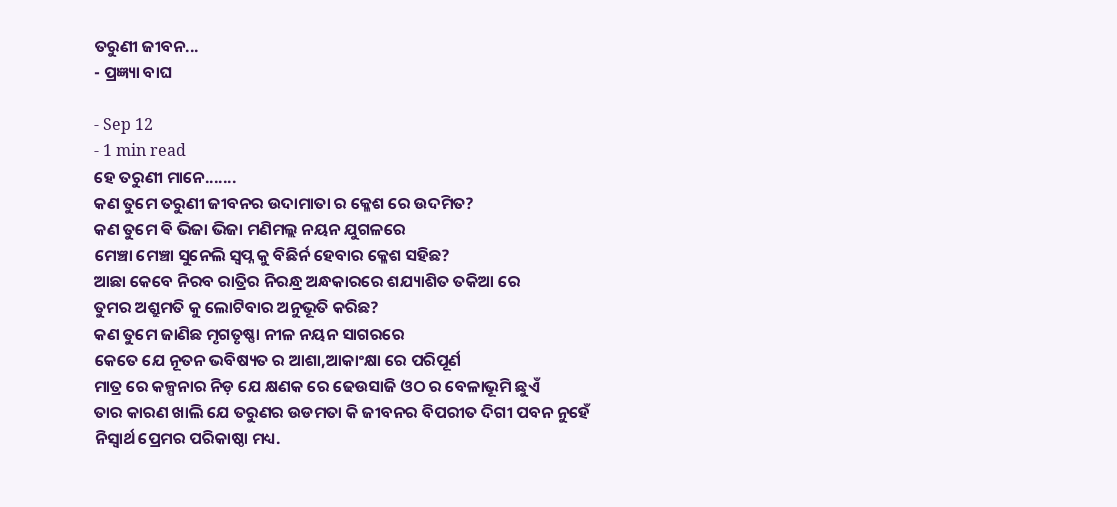ତରୁଣୀ ଜୀବନ...
- ପ୍ରଜ୍ଞ୍ୟା ବାଘ

- Sep 12
- 1 min read
ହେ ତରୁଣୀ ମାନେ.......
କଣ ତୁମେ ତରୁଣୀ ଜୀବନର ଉଦାମାତା ର କ୍ଳେଶ ରେ ଉଦମିତ?
କଣ ତୁମେ ଵି ଭିଜା ଭିଜା ମଣିମଲ୍ଲ ନୟନ ଯୁଗଳରେ
ମେଞ୍ଚା ମେଞ୍ଚା ସୁନେଲି ସ୍ବପ୍ନ କୁ ବିଛିର୍ନ ହେବାର କ୍ଳେଶ ସହିଛ?
ଆଛା କେବେ ନିରବ ରାତ୍ରିର ନିରନ୍ଧ୍ର ଅନ୍ଧକାରରେ ଶଯ୍ୟାଶିତ ତକିଆ ରେ
ତୁମର ଅଶ୍ରୁମତି କୁ ଲୋଟିବାର ଅନୁଭୂତି କରିଛ?
କଣ ତୁମେ ଜାଣିଛ ମୃଗତୃଷ୍ଣା ନୀଳ ନୟନ ସାଗରରେ
କେତେ ଯେ ନୂତନ ଭବିଷ୍ୟତ ର ଆଶା,ଆକାଂକ୍ଷା ରେ ପରିପୂର୍ଣ
ମାତ୍ର ରେ କଳ୍ପନାର ନିଡ଼ ଯେ କ୍ଷଣକ ରେ ଢେଉସାଜି ଓଠ ର ବେଳାଭୂମି ଛୁଏଁ
ତାର କାରଣ ଖାଲି ଯେ ତରୁଣର ଉଡମତା କି ଜୀବନର ବିପରୀତ ଦିଗୀ ପବନ ନୁହେଁ
ନିସ୍ଵାର୍ଥ ପ୍ରେମର ପରିକାଷ୍ଠା ମଧ୍ୟ.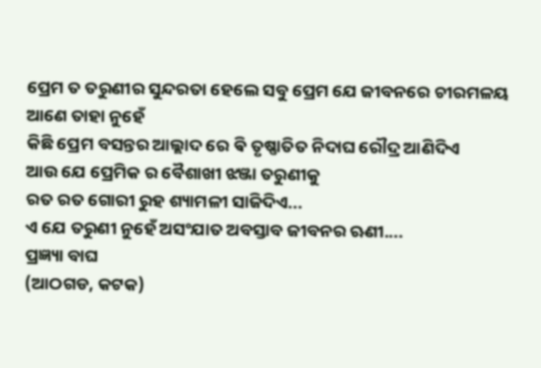ପ୍ରେମ ତ ତରୁଣୀର ସୁନ୍ଦରତା ହେଲେ ସବୁ ପ୍ରେମ ଯେ ଜୀବନରେ ଚୀରମଳୟ ଆଣେ ତାହା ନୁହେଁ
କିଛି ପ୍ରେମ ବସନ୍ତର ଆଲ୍ଲାଦ ରେ ଵି ତୃଷ୍ଣାତିତ ନିଦାଘ ରୌଦ୍ର ଆଣିଦିଏ
ଆଉ ଯେ ପ୍ରେମିକ ର ବୈଶାଖୀ ଝଞ୍ଜା ତରୁଣୀକୁ
ରତ ରତ ଗୋରୀ ରୁହ ଶ୍ୟାମଳୀ ସାଜିଦିଏ...
ଏ ଯେ ତରୁଣୀ ନୁହେଁ ଅସଂଯାତ ଅବସ୍ତାବ ଜୀବନର ଋଣୀ....
ପ୍ରଜ୍ଞ୍ୟା ବାଘ
(ଆଠଗଡ, କଟକ)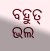ବହୁତ୍ ଭଲ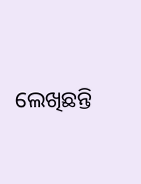ଲେଖିଛନ୍ତି